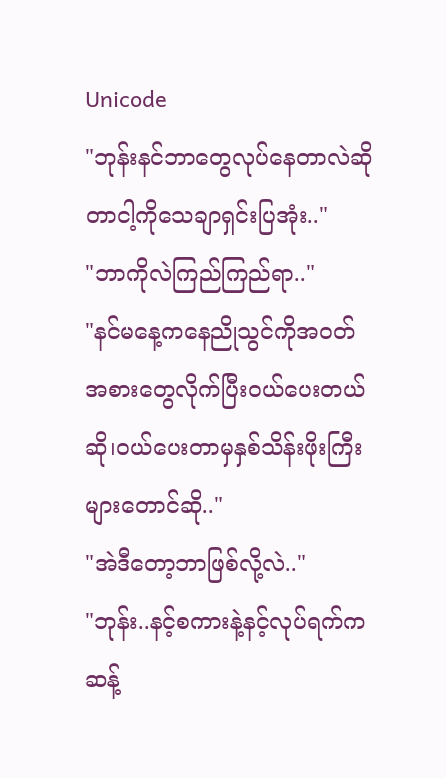Unicode
"ဘုန်းနင်ဘာတွေလုပ်နေတာလဲဆိုတာငါ့ကိုသေချာရှင်းပြအုံး.."
"ဘာကိုလဲကြည်ကြည်ရာ.."
"နင်မနေ့ကနေညိုသွင်ကိုအဝတ်အစားတွေလိုက်ပြီးဝယ်ပေးတယ်ဆို၊ဝယ်ပေးတာမှနှစ်သိန်းဖိုးကြီးများတောင်ဆို.."
"အဲဒီတော့ဘာဖြစ်လို့လဲ.."
"ဘုန်း..နင့်စကားနဲ့နင့်လုပ်ရက်ကဆန့်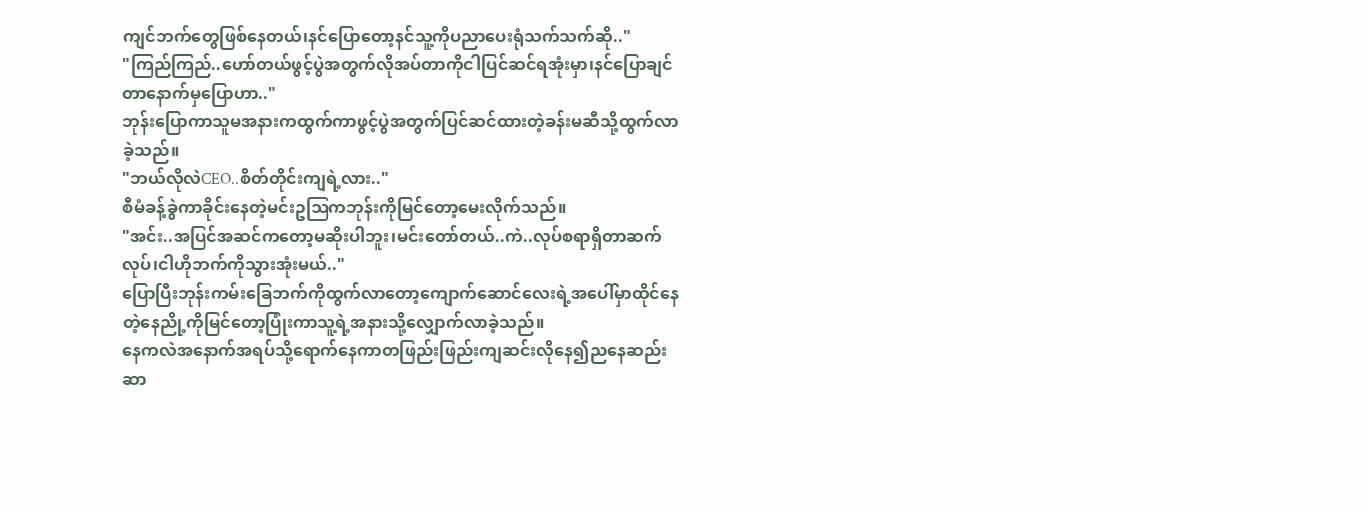ကျင်ဘက်တွေဖြစ်နေတယ်၊နင်ပြောတော့နင်သူ့ကိုပညာပေးရုံသက်သက်ဆို.."
"ကြည်ကြည်..ဟော်တယ်ဖွင့်ပွဲအတွက်လိုအပ်တာကိုငါပြင်ဆင်ရအုံးမှာ၊နင်ပြောချင်တာနောက်မှပြောဟာ.."
ဘုန်းပြောကာသူမအနားကထွက်ကာဖွင့်ပွဲအတွက်ပြင်ဆင်ထားတဲ့ခန်းမဆီသို့ထွက်လာခဲ့သည်။
"ဘယ်လိုလဲCEO..စိတ်တိုင်းကျရဲ့လား.."
စီမံခန့်ခွဲကာခိုင်းနေတဲ့မင်းဥဩကဘုန်းကိုမြင်တော့မေးလိုက်သည်။
"အင်း..အပြင်အဆင်ကတော့မဆိုးပါဘူး၊မင်းတော်တယ်..ကဲ..လုပ်စရာရှိတာဆက်လုပ်၊ငါဟိုဘက်ကိုသွားအုံးမယ်.."
ပြောပြီးဘုန်းကမ်းခြေဘက်ကိုထွက်လာတော့ကျောက်ဆောင်လေးရဲ့အပေါ်မှာထိုင်နေတဲ့နေညို့ကိုမြင်တော့ပြုံးကာသူ့ရဲ့အနားသို့လျှောက်လာခဲ့သည်။
နေကလဲအနောက်အရပ်သို့ရောက်နေကာတဖြည်းဖြည်းကျဆင်းလိုနေ၍ညနေဆည်းဆာ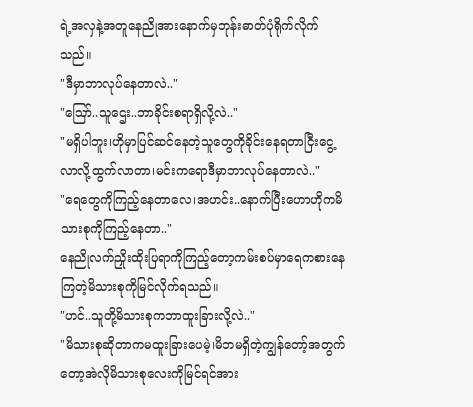ရဲ့အလှနဲ့အတူနေညိုအားနောက်မှဘုန်းဓာတ်ပုံရိုက်လိုက်သည်။
"ဒီမှာဘာလုပ်နေတာလဲ.."
"ဪ..သူဌေး..ဘာခိုင်းစရာရှိလို့လဲ.."
"မရှိပါဘူး၊ဟိုမှာပြင်ဆင်နေတဲ့သူတွေကိုခိုင်းနေရတာငြီးငွေ့လာလို့ထွက်လာတာ၊မင်းကရောဒီမှာဘာလုပ်နေတာလဲ.."
"ရေတွေကိုကြည့်နေတာလေ၊အဟင်း..နောက်ပြီးဟောဟိုကမိသားစုကိုကြည့်နေတာ.."
နေညိုလက်ညှိုးထိုးပြရာကိုကြည့်တော့ကမ်းစပ်မှာရေကစားနေကြတဲ့မိသားစုကိုမြင်လိုက်ရသည်။
"ဟင်..သူတို့မိသားစုကဘာထူးခြားလို့လဲ.."
"မိသားစုဆိုတာကမထူးခြားပေမဲ့၊မိဘမရှိတဲ့ကျွန်တော့်အတွက်တော့အဲလိုမိသားစုလေးကိုမြင်ရင်အား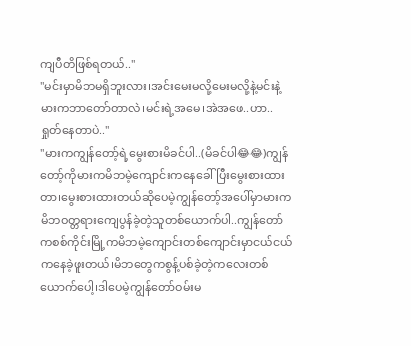ကျပီတိဖြစ်ရတယ်.."
"မင်းမှာမိဘမရှိဘူးလား၊အင်းမေးမလို့မေးမလို့နဲ့မင်းနဲ့မားကဘာတော်တာလဲ၊မင်းရဲ့အမေ၊အဲအဖေ..ဟာ..ရှုတ်နေတာပဲ.."
"မားကကျွန်တော့်ရဲ့မွေးစားမိခင်ပါ..(မိခင်ပါ😂😂)ကျွန်တော့်ကိုမားကမိဘမဲ့ကျောင်းကနေခေါ်ပြီးမွေးစားထားတာ၊မွေးစားထားတယ်ဆိုပေမဲ့ကျွန်တော့်အပေါ်မှာမားကမိဘဝတ္တရားကျေပွန်ခဲ့တဲ့သူတစ်ယောက်ပါ..ကျွန်တော်ကစစ်ကိုင်းမြို့ကမိဘမဲ့ကျောင်းတစ်ကျောင်းမှာငယ်ငယ်ကနေခဲ့ဖူးတယ်၊မိဘတွေကစွန့်ပစ်ခဲ့တဲ့ကလေးတစ်ယောက်ပေါ့၊ဒါပေမဲ့ကျွန်တော်ဝမ်းမ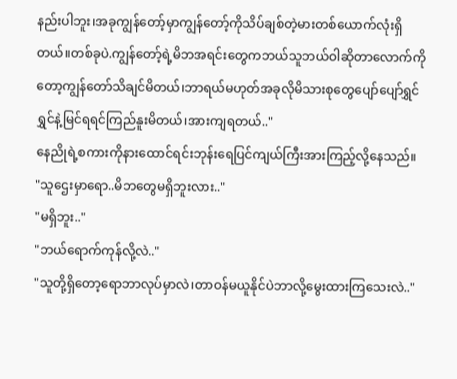နည်းပါဘူး၊အခုကျွန်တော့်မှာကျွန်တော့်ကိုသိပ်ချစ်တဲ့မားတစ်ယောက်လုံးရှိတယ်။တစ်ခုပဲ.ကျွန်တော့်ရဲ့မိဘအရင်းတွေကဘယ်သူဘယ်ဝါဆိုတာလောက်ကိုတော့ကျွန်တော်သိချင်မိတယ်၊ဘာရယ်မဟုတ်အခုလိုမိသားစုတွေပျော်ပျော်ရွှင်ရွှင်နဲ့မြင်ရရင်ကြည်နူးမိတယ်၊အားကျရတယ်.."
နေညိုရဲ့စကားကိုနားထောင်ရင်းဘုန်းရေပြင်ကျယ်ကြီးအားကြည့်လို့နေသည်။
"သူဌေးမှာရော..မိဘတွေမရှိဘူးလား.."
"မရှိဘူး.."
"ဘယ်ရောက်ကုန်လို့လဲ.."
"သူတို့ရှိတော့ရောဘာလုပ်မှာလဲ၊တာဝန်မယူနိုင်ပဲဘာလို့မွေးထားကြသေးလဲ.."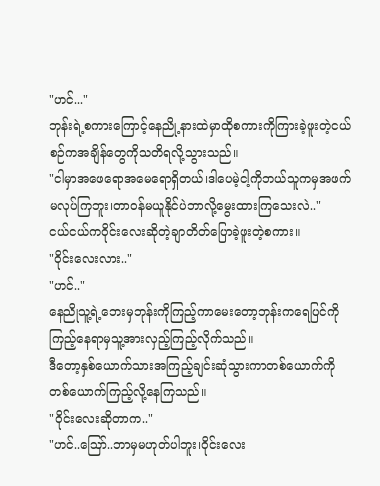"ဟင်..."
ဘုန်းရဲ့စကားကြောင့်နေညို့နားထဲမှာထိုစကားကိုကြားခဲ့ဖူးတဲ့ငယ်စဉ်ကအချိန်တွေကိုသတိရလို့သွားသည်။
"ငါမှာအဖေရောအမေရောရှိတယ်၊ဒါပေမဲ့ငါ့ကိုဘယ်သူကမှအဖက်မလုပ်ကြဘူး၊တာဝန်မယူနိုင်ပဲဘာလို့မွေးထားကြသေးလဲ.."
ငယ်ငယ်ကဝိုင်းလေးဆိုတဲ့ချာတိတ်ပြောခဲ့ဖူးတဲ့စကား။
"ဝိုင်းလေးလား.."
"ဟင်.."
နေညိုသူ့ရဲ့ဘေးမှဘုန်းကိုကြည့်ကာမေးတော့ဘုန်းကရေပြင်ကိုကြည့်နေရာမှသူ့အားလှည့်ကြည့်လိုက်သည်။
ဒီတော့နှစ်ယောက်သားအကြည့်ချင်းဆုံသွားကာတစ်ယောက်ကိုတစ်ယောက်ကြည့်လို့နေကြသည်။
"ဝိုင်းလေးဆိုတာက.."
"ဟင်..ဪ..ဘာမှမဟုတ်ပါဘူး၊ဝိုင်းလေး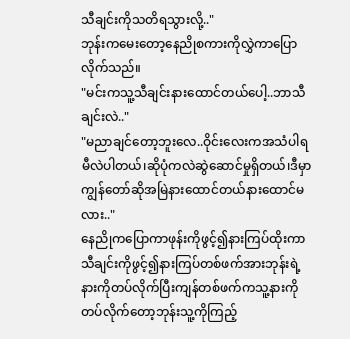သီချင်းကိုသတိရသွားလို့.."
ဘုန်းကမေးတော့နေညိုစကားကိုလွှဲကာပြောလိုက်သည်။
"မင်းကသူ့သီချင်းနားထောင်တယ်ပေါ့..ဘာသီချင်းလဲ.."
"မညာချင်တော့ဘူးလေ..ဝိုင်းလေးကအသံပါရမီလဲပါတယ်၊ဆိုပုံကလဲဆွဲဆောင်မှုရှိတယ်၊ဒီမှာကျွန်တော်ဆိုအမြဲနားထောင်တယ်နားထောင်မလား.."
နေညိုကပြောကာဖုန်းကိုဖွင့်၍နားကြပ်ထိုးကာသီချင်းကိုဖွင့်၍နားကြပ်တစ်ဖက်အားဘုန်းရဲ့နားကိုတပ်လိုက်ပြီးကျန်တစ်ဖက်ကသူ့နားကိုတပ်လိုက်တော့ဘုန်းသူ့ကိုကြည့်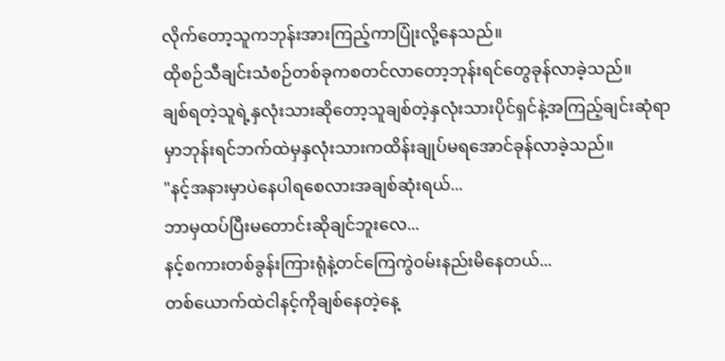လိုက်တော့သူကဘုန်းအားကြည့်ကာပြုံးလို့နေသည်။
ထိုစဉ်သီချင်းသံစဉ်တစ်ခုကစတင်လာတော့ဘုန်းရင်တွေခုန်လာခဲ့သည်။
ချစ်ရတဲ့သူရဲ့နှလုံးသားဆိုတော့သူချစ်တဲ့နှလုံးသားပိုင်ရှင်နဲ့အကြည့်ချင်းဆုံရာမှာဘုန်းရင်ဘက်ထဲမှနှလုံးသားကထိန်းချုပ်မရအောင်ခုန်လာခဲ့သည်။
"နင့်အနားမှာပဲနေပါရစေလားအချစ်ဆုံးရယ်...
ဘာမှထပ်ပြီးမတောင်းဆိုချင်ဘူးလေ...
နင့်စကားတစ်ခွန်းကြားရုံနဲ့တင်ကြေကွဲဝမ်းနည်းမိနေတယ်...
တစ်ယောက်ထဲငါနင့်ကိုချစ်နေတဲ့နေ့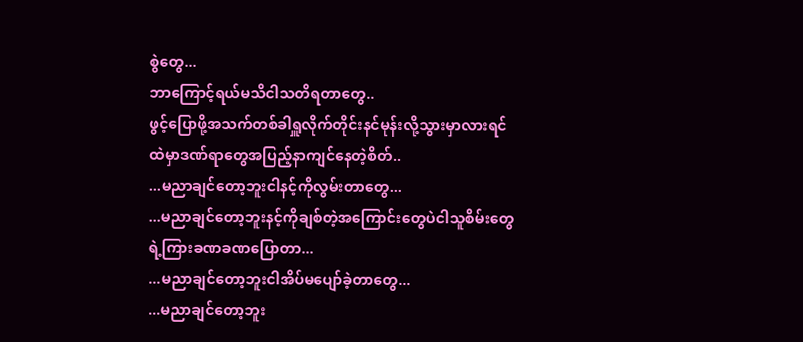စွဲတွေ...
ဘာကြောင့်ရယ်မသိငါသတိရတာတွေ..
ဖွင့်ပြောဖို့အသက်တစ်ခါရှူလိုက်တိုင်းနင်မုန်းလို့သွားမှာလားရင်ထဲမှာဒဏ်ရာတွေအပြည့်နာကျင်နေတဲ့စိတ်..
...မညာချင်တော့ဘူးငါနင့်ကိုလွမ်းတာတွေ...
...မညာချင်တော့ဘူးနင့်ကိုချစ်တဲ့အကြောင်းတွေပဲငါသူစိမ်းတွေရဲ့ကြားခဏခဏပြောတာ...
...မညာချင်တော့ဘူးငါအိပ်မပျော်ခဲ့တာတွေ...
...မညာချင်တော့ဘူး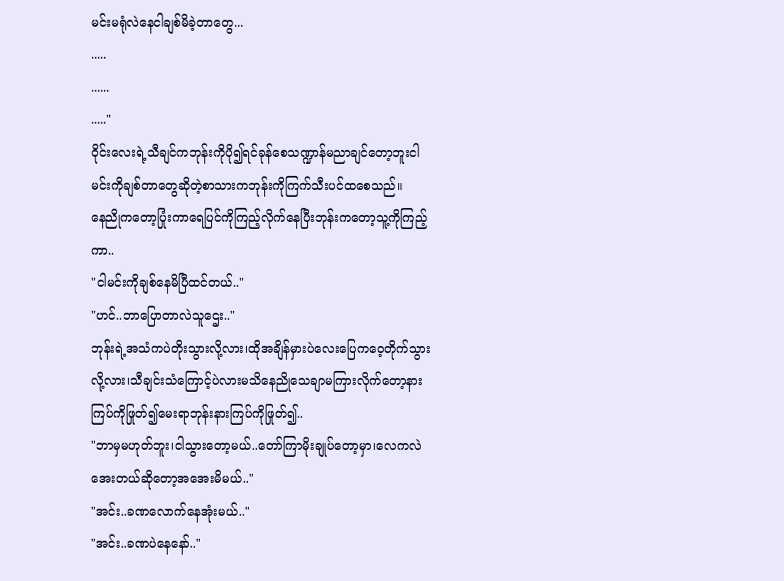မင်းမရုံလဲနေငါချစ်မိခဲ့တာတွေ...
.....
......
....."
ဝိုင်းလေးရဲ့သီချင်ကဘုန်းကိုပို၍ရင်ခုန်စေသဏ္ဍာန်မညာချင်တော့ဘူးငါမင်းကိုချစ်တာတွေဆိုတဲ့စာသားကဘုန်းကိုကြက်သီးပင်ထစေသည်။
နေညိုကတော့ပြုံးကာရေပြင်ကိုကြည့်လိုက်နေပြီးဘုန်းကတော့သူ့ကိုကြည့်ကာ..
"ငါမင်းကိုချစ်နေမိပြီထင်တယ်.."
"ဟင်..ဘာပြောတာလဲသူဌေး.."
ဘုန်းရဲ့အသံကပဲတိုးသွားလို့လား၊ထိုအချိန်မှားပဲလေးပြေကဝေ့တိုက်သွားလို့လား၊သီချင်းသံကြောင့်ပဲလားမသိနေညိုသေချာမကြားလိုက်တော့နားကြပ်ကိုဖြုတ်၍မေးရာဘုန်းနားကြပ်ကိုဖြုတ်၍..
"ဘာမှမဟုတ်ဘူး၊ငါသွားတော့မယ်..တော်ကြာမိုးချုပ်တော့မှာ၊လေကလဲအေးတယ်ဆိုတော့အအေးမိမယ်.."
"အင်း..ခဏလောက်နေအုံးမယ်.."
"အင်း..ခဏပဲနေနော်.."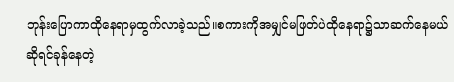ဘုန်းပြောကာထိုနေရာမှထွက်လာခဲ့သည်။စကားကိုအမျှင်မဖြတ်ပဲထိုနေရာ၌သာဆက်နေမယ်ဆိုရင်ခုန်နေတဲ့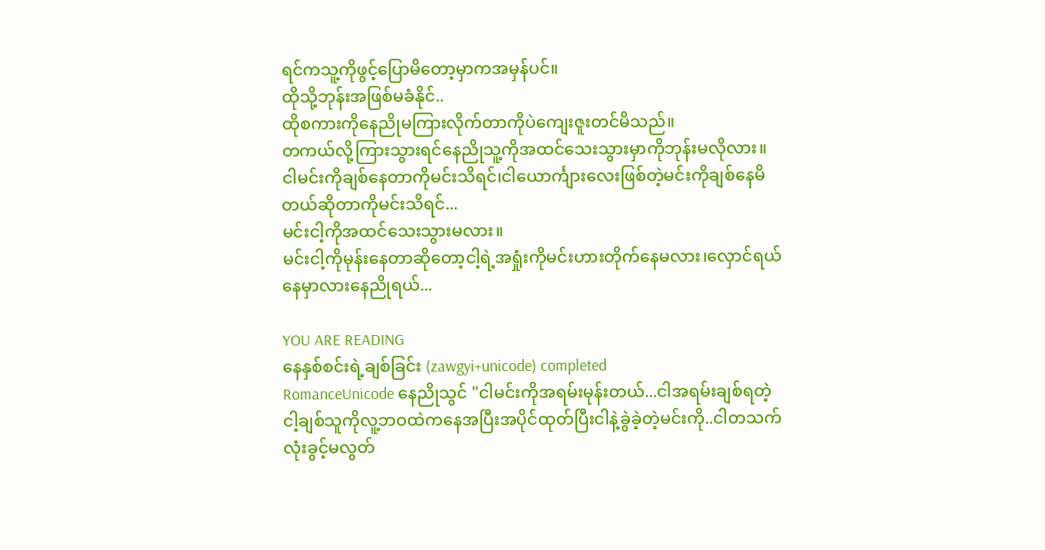ရင်ကသူ့ကိုဖွင့်ပြောမိတော့မှာကအမှန်ပင်။
ထိုသို့ဘုန်းအဖြစ်မခံနိုင်..
ထိုစကားကိုနေညိုမကြားလိုက်တာကိုပဲကျေးဇူးတင်မိသည်။
တကယ်လို့ကြားသွားရင်နေညိုသူ့ကိုအထင်သေးသွားမှာကိုဘုန်းမလိုလား။
ငါမင်းကိုချစ်နေတာကိုမင်းသိရင်၊ငါယောင်္ကျားလေးဖြစ်တဲ့မင်းကိုချစ်နေမိတယ်ဆိုတာကိုမင်းသိရင်...
မင်းငါ့ကိုအထင်သေးသွားမလား။
မင်းငါ့ကိုမုန်းနေတာဆိုတော့ငါ့ရဲ့အရှုံးကိုမင်းဟားတိုက်နေမလား၊လှောင်ရယ်နေမှာလားနေညိုရယ်...

YOU ARE READING
နေနှစ်စင်းရဲ့ချစ်ခြင်း (zawgyi+unicode) completed
RomanceUnicode နေညိုသွင် "ငါမင်းကိုအရမ်းမုန်းတယ်...ငါအရမ်းချစ်ရတဲ့ငါ့ချစ်သူကိုလူ့ဘဝထဲကနေအပြီးအပိုင်ထုတ်ပြီးငါနဲ့ခွဲခဲ့တဲ့မင်းကို..ငါတသက်လုံးခွင့်မလွတ်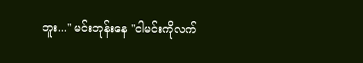ဘူး..." မင်းဘုန်းနေ "ငါမင်းကိုလက်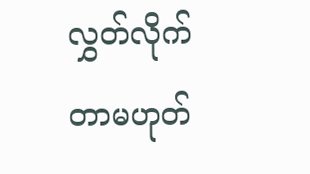လွှတ်လိုက်တာမဟုတ်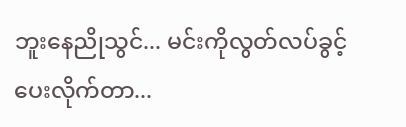ဘူးနေညိုသွင်... မင်းကိုလွတ်လပ်ခွင့်ပေးလိုက်တာ...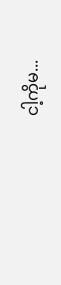ငါ့ကိုမ...